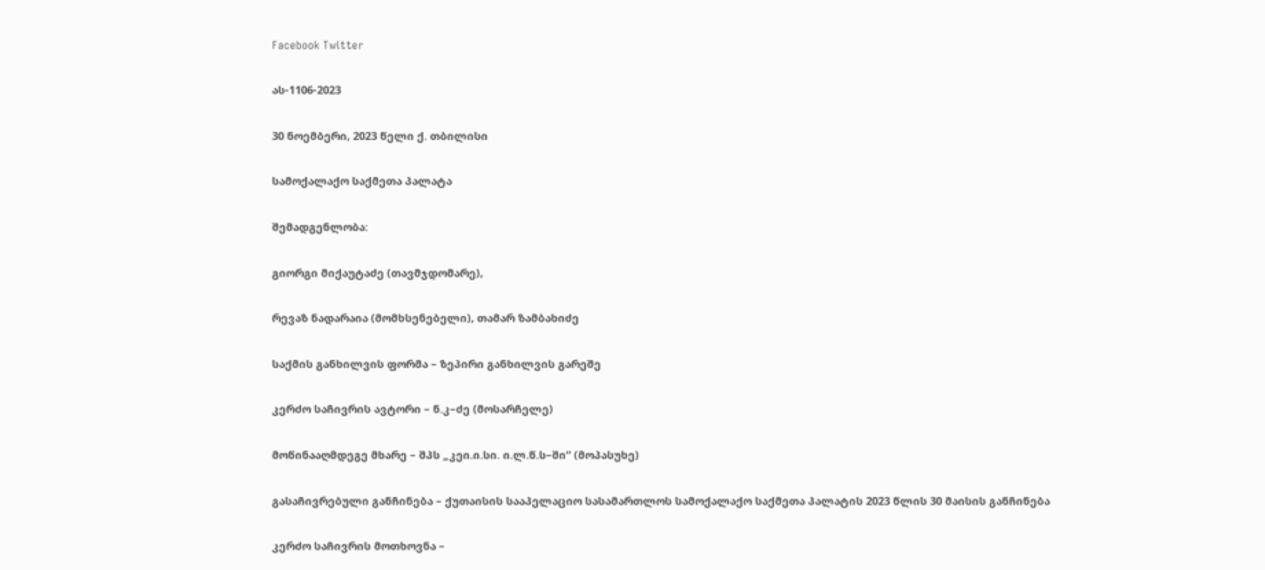Facebook Twitter

ას-1106-2023

30 ნოემბერი, 2023 წელი ქ. თბილისი

სამოქალაქო საქმეთა პალატა

შემადგენლობა:

გიორგი მიქაუტაძე (თავმჯდომარე),

რევაზ ნადარაია (მომხსენებელი), თამარ ზამბახიძე

საქმის განხილვის ფორმა – ზეპირი განხილვის გარეშე

კერძო საჩივრის ავტორი – ნ.კ–ძე (მოსარჩელე)

მოწინააღმდეგე მხარე – შპს „კეი.ი.სი. ი.ლ.წ.ს–ში“ (მოპასუხე)

გასაჩივრებული განჩინება – ქუთაისის სააპელაციო სასამართლოს სამოქალაქო საქმეთა პალატის 2023 წლის 30 მაისის განჩინება

კერძო საჩივრის მოთხოვნა –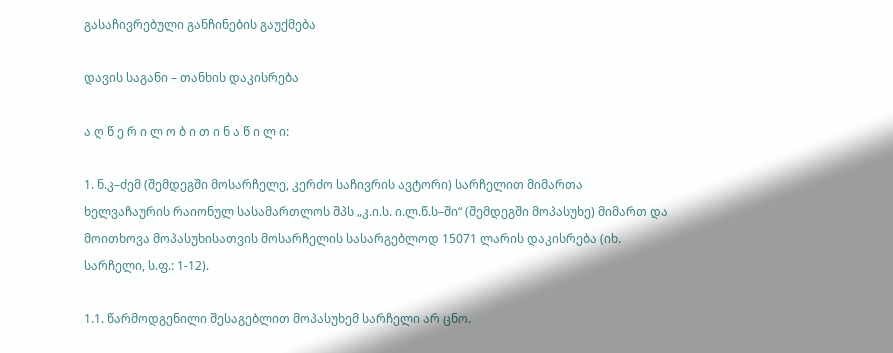გასაჩივრებული განჩინების გაუქმება

დავის საგანი – თანხის დაკისრება

ა ღ წ ე რ ი ლ ო ბ ი თ ი ნ ა წ ი ლ ი:

1. ნ.კ–ძემ (შემდეგში მოსარჩელე, კერძო საჩივრის ავტორი) სარჩელით მიმართა ხელვაჩაურის რაიონულ სასამართლოს შპს „კ.ი.ს. ი.ლ.წ.ს–ში“ (შემდეგში მოპასუხე) მიმართ და მოითხოვა მოპასუხისათვის მოსარჩელის სასარგებლოდ 15071 ლარის დაკისრება (იხ. სარჩელი, ს.ფ.: 1-12).

1.1. წარმოდგენილი შესაგებლით მოპასუხემ სარჩელი არ ცნო.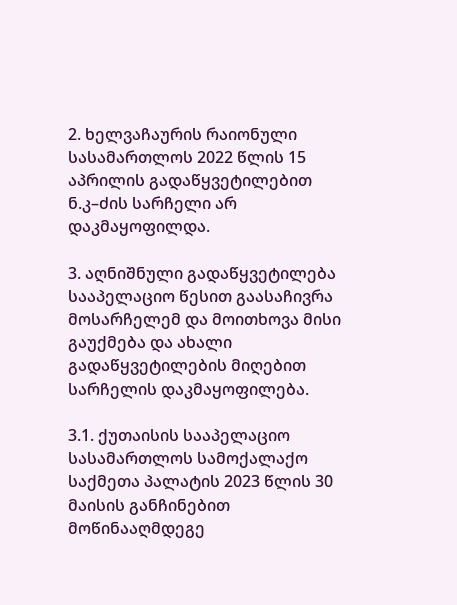2. ხელვაჩაურის რაიონული სასამართლოს 2022 წლის 15 აპრილის გადაწყვეტილებით ნ.კ–ძის სარჩელი არ დაკმაყოფილდა.

3. აღნიშნული გადაწყვეტილება სააპელაციო წესით გაასაჩივრა მოსარჩელემ და მოითხოვა მისი გაუქმება და ახალი გადაწყვეტილების მიღებით სარჩელის დაკმაყოფილება.

3.1. ქუთაისის სააპელაციო სასამართლოს სამოქალაქო საქმეთა პალატის 2023 წლის 30 მაისის განჩინებით მოწინააღმდეგე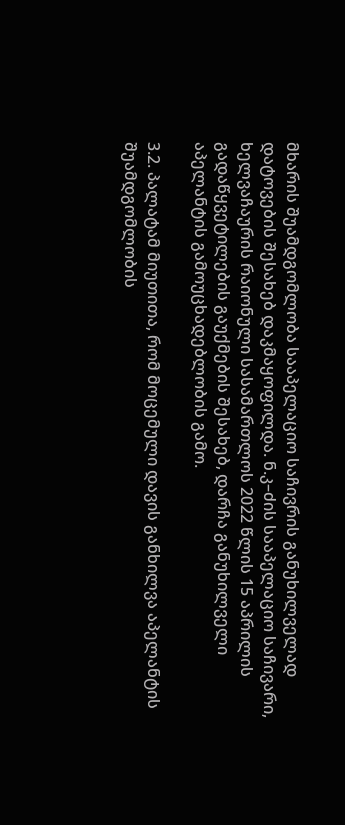მხარის შუამდგომლობა სააპელაციო საჩივრის განუხილველად დატოვების შესახებ დაკმაყოფილდა. ნ.კ–ძის სააპელაციო საჩივარი, ხელვაჩაურის რაიონული სასამართლოს 2022 წლის 15 აპრილის გადაწყვეტილების გაუქმების შესახებ, დარჩა განუხილველი აპელანტის გამოუცხადებლობის გამო.

3.2. პალატამ მიუთითა, რომ მოცემული დავის განხილვა აპელანტის შუამდგომლობის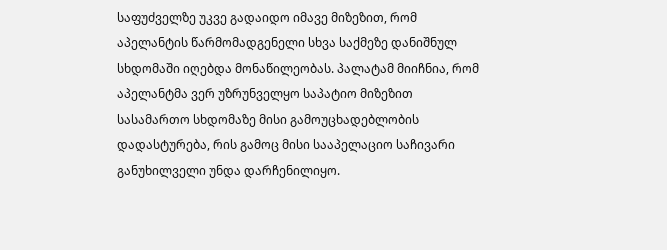საფუძველზე უკვე გადაიდო იმავე მიზეზით, რომ აპელანტის წარმომადგენელი სხვა საქმეზე დანიშნულ სხდომაში იღებდა მონაწილეობას. პალატამ მიიჩნია, რომ აპელანტმა ვერ უზრუნველყო საპატიო მიზეზით სასამართო სხდომაზე მისი გამოუცხადებლობის დადასტურება, რის გამოც მისი სააპელაციო საჩივარი განუხილველი უნდა დარჩენილიყო.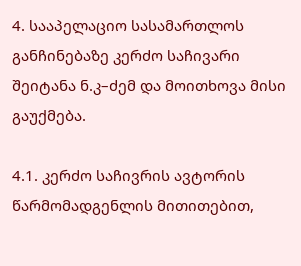4. სააპელაციო სასამართლოს განჩინებაზე კერძო საჩივარი შეიტანა ნ.კ–ძემ და მოითხოვა მისი გაუქმება.

4.1. კერძო საჩივრის ავტორის წარმომადგენლის მითითებით,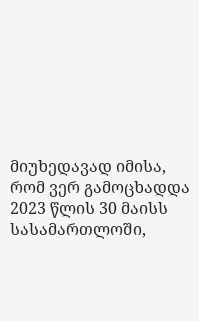მიუხედავად იმისა, რომ ვერ გამოცხადდა 2023 წლის 30 მაისს სასამართლოში,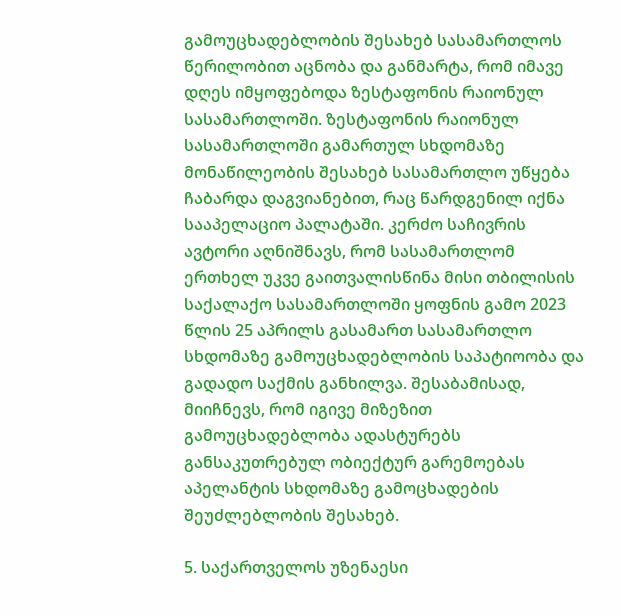გამოუცხადებლობის შესახებ სასამართლოს წერილობით აცნობა და განმარტა, რომ იმავე დღეს იმყოფებოდა ზესტაფონის რაიონულ სასამართლოში. ზესტაფონის რაიონულ სასამართლოში გამართულ სხდომაზე მონაწილეობის შესახებ სასამართლო უწყება ჩაბარდა დაგვიანებით, რაც წარდგენილ იქნა სააპელაციო პალატაში. კერძო საჩივრის ავტორი აღნიშნავს, რომ სასამართლომ ერთხელ უკვე გაითვალისწინა მისი თბილისის საქალაქო სასამართლოში ყოფნის გამო 2023 წლის 25 აპრილს გასამართ სასამართლო სხდომაზე გამოუცხადებლობის საპატიოობა და გადადო საქმის განხილვა. შესაბამისად, მიიჩნევს, რომ იგივე მიზეზით გამოუცხადებლობა ადასტურებს განსაკუთრებულ ობიექტურ გარემოებას აპელანტის სხდომაზე გამოცხადების შეუძლებლობის შესახებ.

5. საქართველოს უზენაესი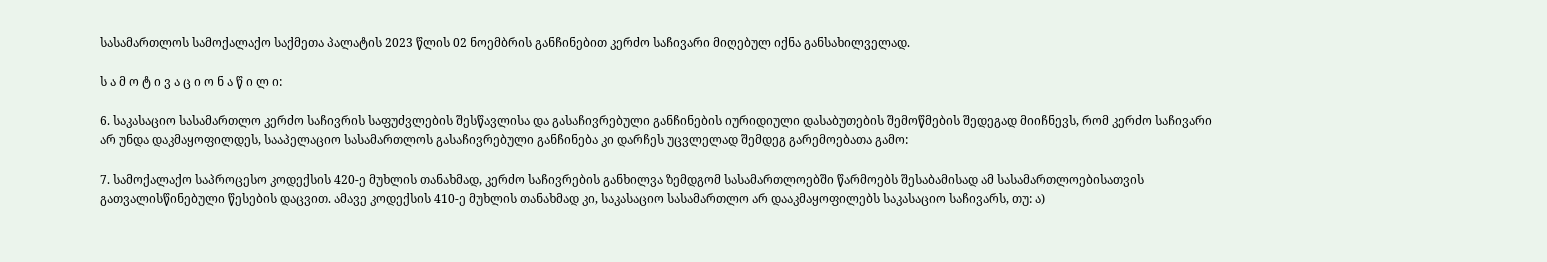სასამართლოს სამოქალაქო საქმეთა პალატის 2023 წლის 02 ნოემბრის განჩინებით კერძო საჩივარი მიღებულ იქნა განსახილველად.

ს ა მ ო ტ ი ვ ა ც ი ო ნ ა წ ი ლ ი:

6. საკასაციო სასამართლო კერძო საჩივრის საფუძვლების შესწავლისა და გასაჩივრებული განჩინების იურიდიული დასაბუთების შემოწმების შედეგად მიიჩნევს, რომ კერძო საჩივარი არ უნდა დაკმაყოფილდეს, სააპელაციო სასამართლოს გასაჩივრებული განჩინება კი დარჩეს უცვლელად შემდეგ გარემოებათა გამო:

7. სამოქალაქო საპროცესო კოდექსის 420-ე მუხლის თანახმად, კერძო საჩივრების განხილვა ზემდგომ სასამართლოებში წარმოებს შესაბამისად ამ სასამართლოებისათვის გათვალისწინებული წესების დაცვით. ამავე კოდექსის 410-ე მუხლის თანახმად კი, საკასაციო სასამართლო არ დააკმაყოფილებს საკასაციო საჩივარს, თუ: ა)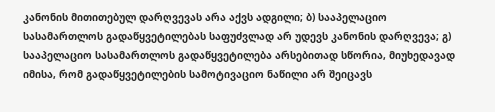კანონის მითითებულ დარღვევას არა აქვს ადგილი; ბ) სააპელაციო სასამართლოს გადაწყვეტილებას საფუძვლად არ უდევს კანონის დარღვევა; გ) სააპელაციო სასამართლოს გადაწყვეტილება არსებითად სწორია, მიუხედავად იმისა, რომ გადაწყვეტილების სამოტივაციო ნაწილი არ შეიცავს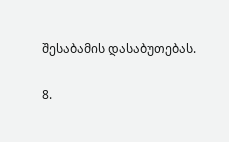შესაბამის დასაბუთებას.

8.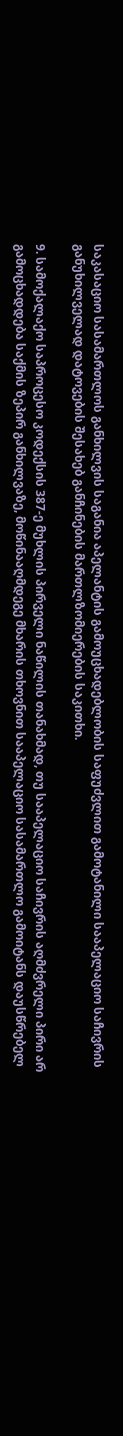საკასაციო სასამართლოს განხილვის საგანია აპელანტის გამოუცხადებლობის საფუძვლით გამოტანილი სააპელაციო საჩივრის განუხილველად დატოვების შესახებ განჩინების მართლზომიერების საკითხი.

9. სამოქალაქო საპროცესო კოდექსის 387-ე მუხლის პირველი ნაწილის თანახმად, თუ სააპელაციო საჩივრის აღმძვრელი პირი არ გამოცხადდება საქმის ზეპირ განხილვაზე, მოწინააღმდეგე მხარის თხოვნით სააპელაციო სასამართლო გამოიტანს დაუსწრებელ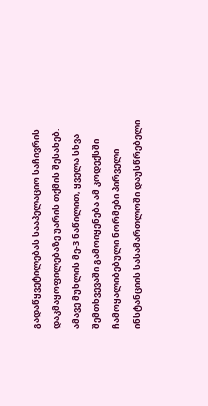გადაწყვეტილებას სააპელაციო საჩივრის დაკმაყოფილებაზე უარის თქმის შესახებ. ამავე მუხლის მე-3 ნაწილით, ყველა სხვა შემთხვევაში გამოიყენება ამ კოდექსში ჩამოყალიბებული ნორმები პირველი ინსტანციის სასამართლოში დაუსწრებელი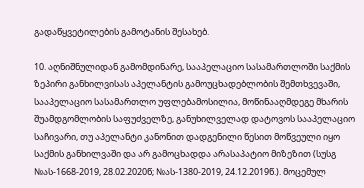გადაწყვეტილების გამოტანის შესახებ.

10. აღნიშნულიდან გამომდინარე, სააპელაციო სასამართლოში საქმის ზეპირი განხილვისას აპელანტის გამოუცხადებლობის შემთხვევაში, სააპელაციო სასამართლო უფლებამოსილია, მოწინააღმდეგე მხარის შუამდგომლობის საფუძველზე, განუხილველად დატოვოს სააპელაციო საჩივარი, თუ აპელანტი კანონით დადგენილი წესით მოწვეული იყო საქმის განხილვაში და არ გამოცხადდა არასაპატიო მიზეზით (სუსგ №ას-1668-2019, 28.02.2020წ; №ას-1380-2019, 24.12.2019წ.). მოცემულ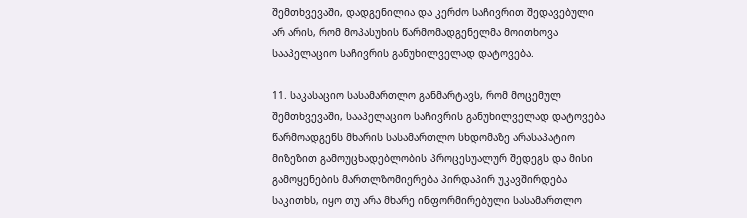შემთხვევაში, დადგენილია და კერძო საჩივრით შედავებული არ არის, რომ მოპასუხის წარმომადგენელმა მოითხოვა სააპელაციო საჩივრის განუხილველად დატოვება.

11. საკასაციო სასამართლო განმარტავს, რომ მოცემულ შემთხვევაში, სააპელაციო საჩივრის განუხილველად დატოვება წარმოადგენს მხარის სასამართლო სხდომაზე არასაპატიო მიზეზით გამოუცხადებლობის პროცესუალურ შედეგს და მისი გამოყენების მართლზომიერება პირდაპირ უკავშირდება საკითხს, იყო თუ არა მხარე ინფორმირებული სასამართლო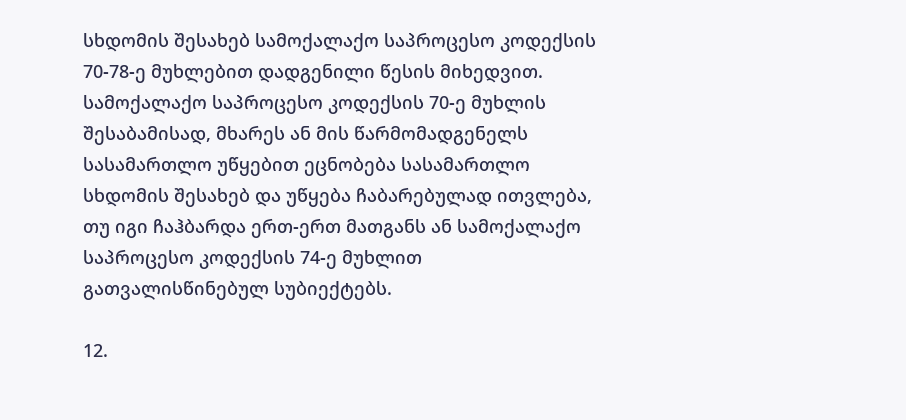სხდომის შესახებ სამოქალაქო საპროცესო კოდექსის 70-78-ე მუხლებით დადგენილი წესის მიხედვით. სამოქალაქო საპროცესო კოდექსის 70-ე მუხლის შესაბამისად, მხარეს ან მის წარმომადგენელს სასამართლო უწყებით ეცნობება სასამართლო სხდომის შესახებ და უწყება ჩაბარებულად ითვლება, თუ იგი ჩაჰბარდა ერთ-ერთ მათგანს ან სამოქალაქო საპროცესო კოდექსის 74-ე მუხლით გათვალისწინებულ სუბიექტებს.

12.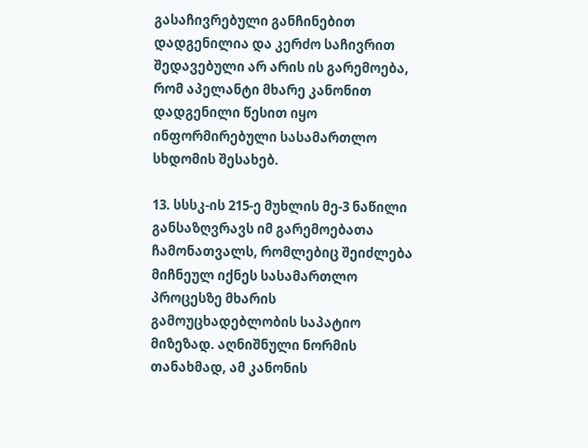გასაჩივრებული განჩინებით დადგენილია და კერძო საჩივრით შედავებული არ არის ის გარემოება, რომ აპელანტი მხარე კანონით დადგენილი წესით იყო ინფორმირებული სასამართლო სხდომის შესახებ.

13. სსსკ-ის 215-ე მუხლის მე-3 ნაწილი განსაზღვრავს იმ გარემოებათა ჩამონათვალს, რომლებიც შეიძლება მიჩნეულ იქნეს სასამართლო პროცესზე მხარის გამოუცხადებლობის საპატიო მიზეზად. აღნიშნული ნორმის თანახმად, ამ კანონის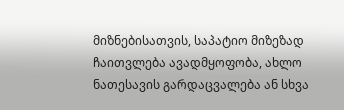მიზნებისათვის, საპატიო მიზეზად ჩაითვლება ავადმყოფობა, ახლო ნათესავის გარდაცვალება ან სხვა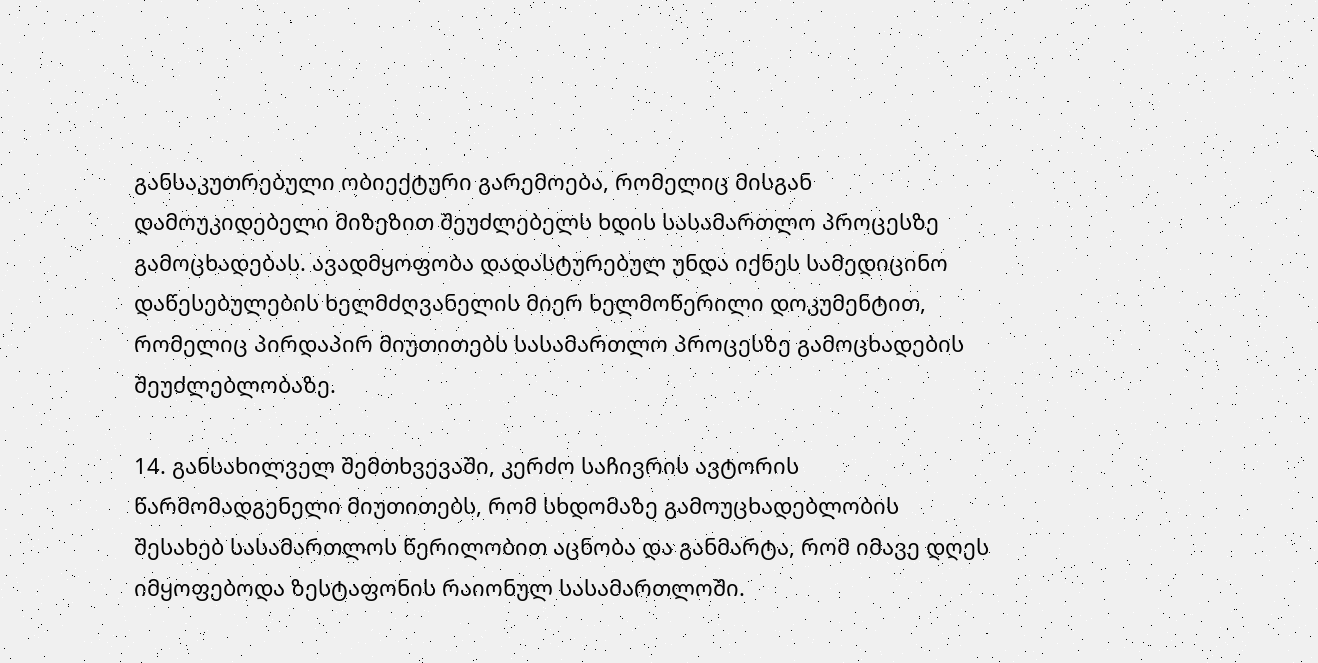განსაკუთრებული ობიექტური გარემოება, რომელიც მისგან დამოუკიდებელი მიზეზით შეუძლებელს ხდის სასამართლო პროცესზე გამოცხადებას. ავადმყოფობა დადასტურებულ უნდა იქნეს სამედიცინო დაწესებულების ხელმძღვანელის მიერ ხელმოწერილი დოკუმენტით, რომელიც პირდაპირ მიუთითებს სასამართლო პროცესზე გამოცხადების შეუძლებლობაზე.

14. განსახილველ შემთხვევაში, კერძო საჩივრის ავტორის წარმომადგენელი მიუთითებს, რომ სხდომაზე გამოუცხადებლობის შესახებ სასამართლოს წერილობით აცნობა და განმარტა, რომ იმავე დღეს იმყოფებოდა ზესტაფონის რაიონულ სასამართლოში.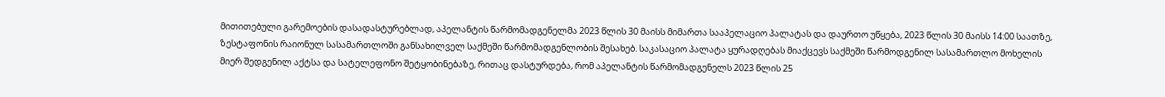მითითებული გარემოების დასადასტურებლად, აპელანტის წარმომადგენელმა 2023 წლის 30 მაისს მიმართა სააპელაციო პალატას და დაურთო უწყება, 2023 წლის 30 მაისს 14:00 საათზე, ზესტაფონის რაიონულ სასამართლოში განსახილველ საქმეში წარმომადგენლობის შესახებ. საკასაციო პალატა ყურადღებას მიაქცევს საქმეში წარმოდგენილ სასამართლო მოხელის მიერ შედგენილ აქტსა და სატელეფონო შეტყობინებაზე, რითაც დასტურდება, რომ აპელანტის წარმომადგენელს 2023 წლის 25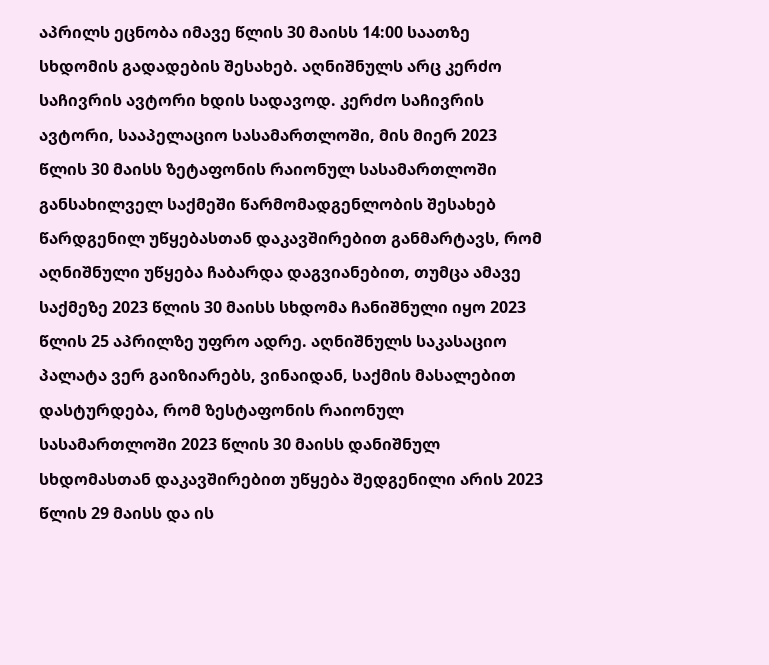აპრილს ეცნობა იმავე წლის 30 მაისს 14:00 საათზე სხდომის გადადების შესახებ. აღნიშნულს არც კერძო საჩივრის ავტორი ხდის სადავოდ. კერძო საჩივრის ავტორი, სააპელაციო სასამართლოში, მის მიერ 2023 წლის 30 მაისს ზეტაფონის რაიონულ სასამართლოში განსახილველ საქმეში წარმომადგენლობის შესახებ წარდგენილ უწყებასთან დაკავშირებით განმარტავს, რომ აღნიშნული უწყება ჩაბარდა დაგვიანებით, თუმცა ამავე საქმეზე 2023 წლის 30 მაისს სხდომა ჩანიშნული იყო 2023 წლის 25 აპრილზე უფრო ადრე. აღნიშნულს საკასაციო პალატა ვერ გაიზიარებს, ვინაიდან, საქმის მასალებით დასტურდება, რომ ზესტაფონის რაიონულ სასამართლოში 2023 წლის 30 მაისს დანიშნულ სხდომასთან დაკავშირებით უწყება შედგენილი არის 2023 წლის 29 მაისს და ის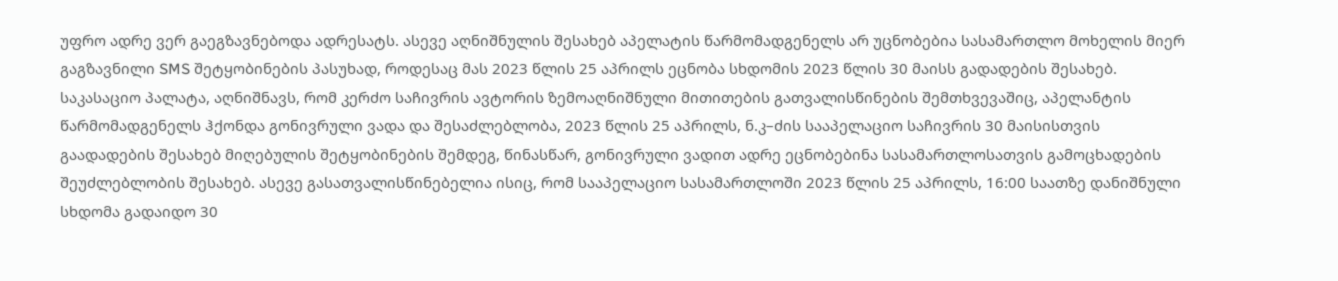უფრო ადრე ვერ გაეგზავნებოდა ადრესატს. ასევე აღნიშნულის შესახებ აპელატის წარმომადგენელს არ უცნობებია სასამართლო მოხელის მიერ გაგზავნილი SMS შეტყობინების პასუხად, როდესაც მას 2023 წლის 25 აპრილს ეცნობა სხდომის 2023 წლის 30 მაისს გადადების შესახებ. საკასაციო პალატა, აღნიშნავს, რომ კერძო საჩივრის ავტორის ზემოაღნიშნული მითითების გათვალისწინების შემთხვევაშიც, აპელანტის წარმომადგენელს ჰქონდა გონივრული ვადა და შესაძლებლობა, 2023 წლის 25 აპრილს, ნ.კ–ძის სააპელაციო საჩივრის 30 მაისისთვის გაადადების შესახებ მიღებულის შეტყობინების შემდეგ, წინასწარ, გონივრული ვადით ადრე ეცნობებინა სასამართლოსათვის გამოცხადების შეუძლებლობის შესახებ. ასევე გასათვალისწინებელია ისიც, რომ სააპელაციო სასამართლოში 2023 წლის 25 აპრილს, 16:00 საათზე დანიშნული სხდომა გადაიდო 30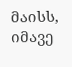მაისს, იმავე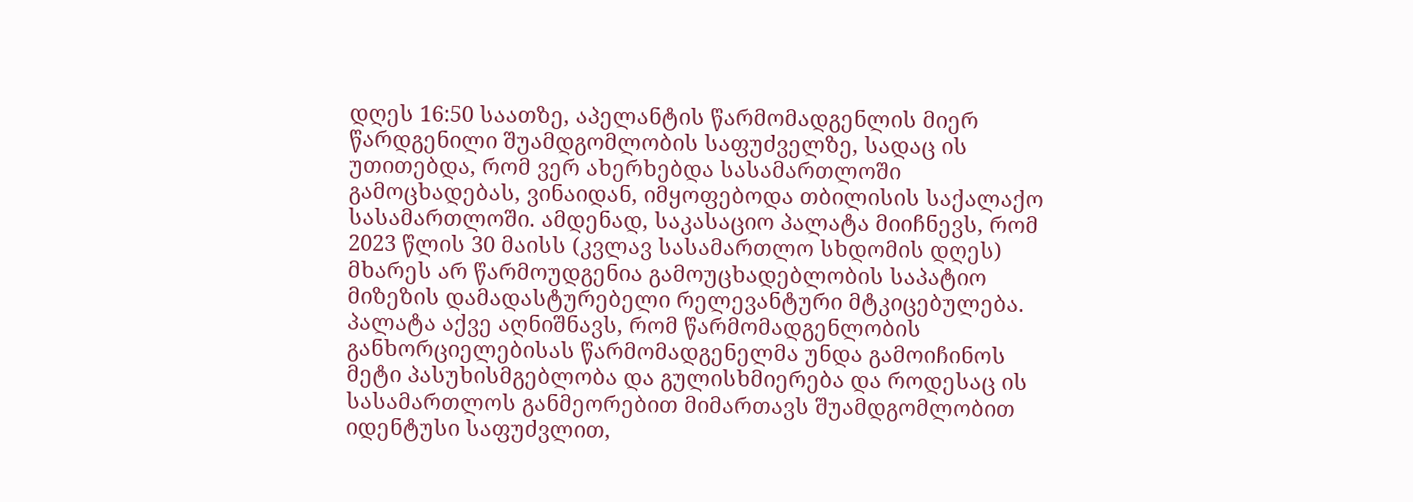დღეს 16:50 საათზე, აპელანტის წარმომადგენლის მიერ წარდგენილი შუამდგომლობის საფუძველზე, სადაც ის უთითებდა, რომ ვერ ახერხებდა სასამართლოში გამოცხადებას, ვინაიდან, იმყოფებოდა თბილისის საქალაქო სასამართლოში. ამდენად, საკასაციო პალატა მიიჩნევს, რომ 2023 წლის 30 მაისს (კვლავ სასამართლო სხდომის დღეს) მხარეს არ წარმოუდგენია გამოუცხადებლობის საპატიო მიზეზის დამადასტურებელი რელევანტური მტკიცებულება. პალატა აქვე აღნიშნავს, რომ წარმომადგენლობის განხორციელებისას წარმომადგენელმა უნდა გამოიჩინოს მეტი პასუხისმგებლობა და გულისხმიერება და როდესაც ის სასამართლოს განმეორებით მიმართავს შუამდგომლობით იდენტუსი საფუძვლით,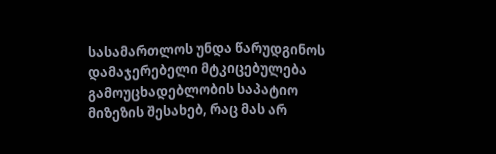სასამართლოს უნდა წარუდგინოს დამაჯერებელი მტკიცებულება გამოუცხადებლობის საპატიო მიზეზის შესახებ, რაც მას არ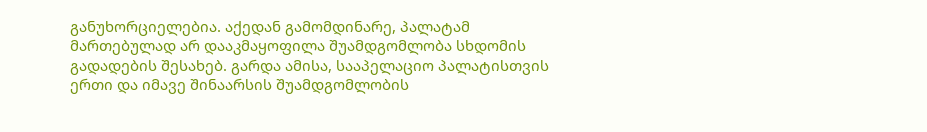განუხორციელებია. აქედან გამომდინარე, პალატამ მართებულად არ დააკმაყოფილა შუამდგომლობა სხდომის გადადების შესახებ. გარდა ამისა, სააპელაციო პალატისთვის ერთი და იმავე შინაარსის შუამდგომლობის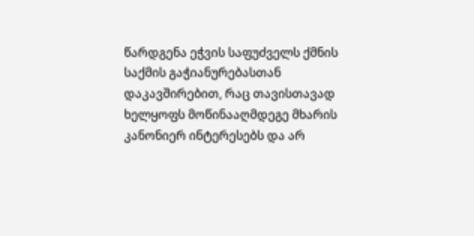წარდგენა ეჭვის საფუძველს ქმნის საქმის გაჭიანურებასთან დაკავშირებით, რაც თავისთავად ხელყოფს მოწინააღმდეგე მხარის კანონიერ ინტერესებს და არ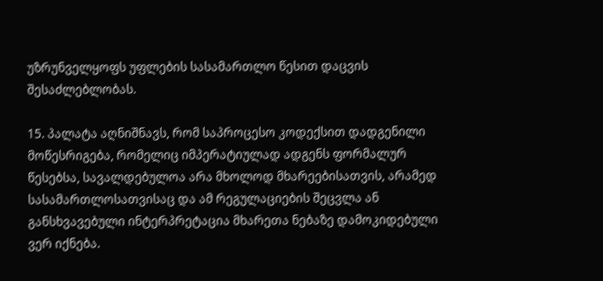უზრუნველყოფს უფლების სასამართლო წესით დაცვის შესაძლებლობას.

15. პალატა აღნიშნავს, რომ საპროცესო კოდექსით დადგენილი მოწესრიგება, რომელიც იმპერატიულად ადგენს ფორმალურ წესებსა, სავალდებულოა არა მხოლოდ მხარეებისათვის, არამედ სასამართლოსათვისაც და ამ რეგულაციების შეცვლა ან განსხვავებული ინტერპრეტაცია მხარეთა ნებაზე დამოკიდებული ვერ იქნება.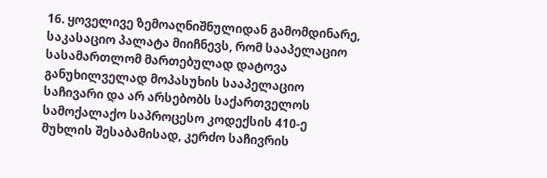16. ყოველივე ზემოაღნიშნულიდან გამომდინარე, საკასაციო პალატა მიიჩნევს, რომ სააპელაციო სასამართლომ მართებულად დატოვა განუხილველად მოპასუხის სააპელაციო საჩივარი და არ არსებობს საქართველოს სამოქალაქო საპროცესო კოდექსის 410-ე მუხლის შესაბამისად, კერძო საჩივრის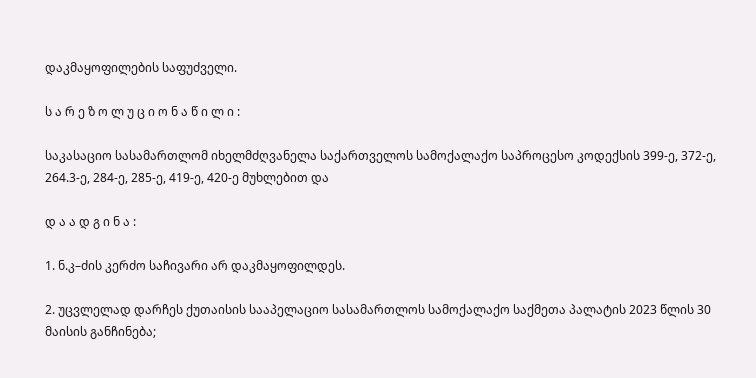დაკმაყოფილების საფუძველი.

ს ა რ ე ზ ო ლ უ ც ი ო ნ ა წ ი ლ ი :

საკასაციო სასამართლომ იხელმძღვანელა საქართველოს სამოქალაქო საპროცესო კოდექსის 399-ე, 372-ე, 264.3-ე, 284-ე, 285-ე, 419-ე, 420-ე მუხლებით და

დ ა ა დ გ ი ნ ა :

1. ნ.კ–ძის კერძო საჩივარი არ დაკმაყოფილდეს.

2. უცვლელად დარჩეს ქუთაისის სააპელაციო სასამართლოს სამოქალაქო საქმეთა პალატის 2023 წლის 30 მაისის განჩინება;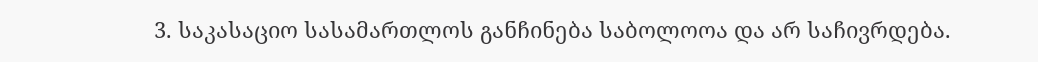3. საკასაციო სასამართლოს განჩინება საბოლოოა და არ საჩივრდება.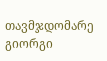თავმჯდომარე გიორგი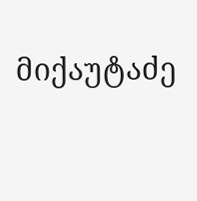მიქაუტაძე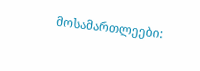მოსამართლეები: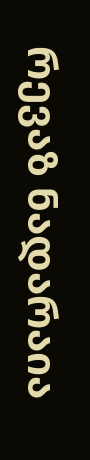რევაზ ნადარაია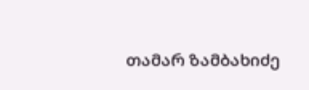თამარ ზამბახიძე